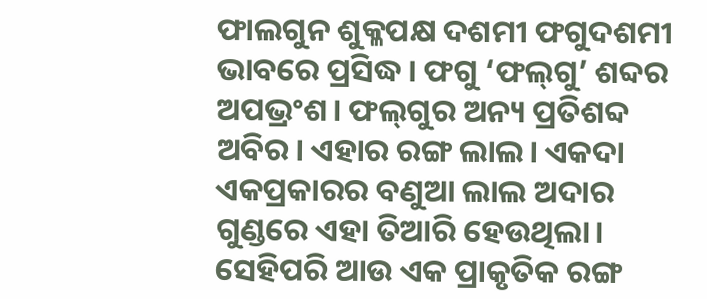ଫାଲଗୁନ ଶୁକ୍ଳପକ୍ଷ ଦଶମୀ ଫଗୁଦଶମୀ ଭାବରେ ପ୍ରସିଦ୍ଧ। ଫଗୁ ‘ଫଲ୍‌ଗୁ’ ଶବ୍ଦର ଅପଭ୍ରଂଶ। ଫଲ୍‌ଗୁର ଅନ୍ୟ ପ୍ରତିଶବ୍ଦ ଅବିର। ଏହାର ରଙ୍ଗ ଲାଲ। ଏକଦା ଏକପ୍ରକାରର ବଣୁଆ ଲାଲ ଅଦାର ଗୁଣ୍ଡରେ ଏହା ତିଆରି ହେଉଥିଲା। ସେହିପରି ଆଉ ଏକ ପ୍ରାକୃତିକ ରଙ୍ଗ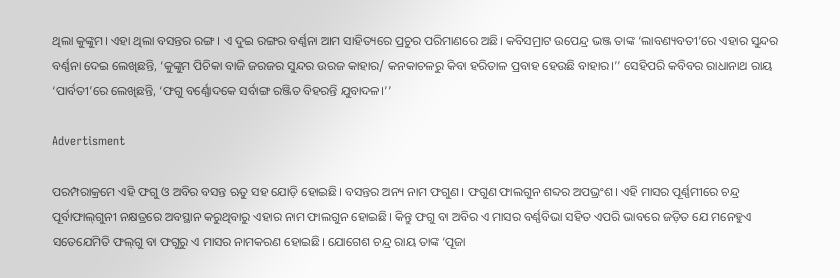ଥିଲା କୁଙ୍କୁମ। ଏହା ଥିଲା ବସନ୍ତର ରଙ୍ଗ। ଏ ଦୁଇ ରଙ୍ଗର ବର୍ଣ୍ଣନା ଆମ ସାହିତ୍ୟରେ ପ୍ରଚୁର ପରିମାଣରେ ଅଛି। କବିସମ୍ରାଟ ଉପେନ୍ଦ୍ର ଭଞ୍ଜ ତାଙ୍କ ‘ଲାବଣ୍ୟବତୀ’ରେ ଏହାର ସୁନ୍ଦର ବର୍ଣ୍ଣନା ଦେଇ ଲେଖିଛନ୍ତି, ‘କୁଙ୍କୁମ ପିଚିକା ବାଜି ଜରଜର ସୁନ୍ଦର ଉରଜ କାହାର/ କନକାଚଳରୁ କିବା ହରିତାଳ ପ୍ରବାହ ହେଉଛି ବାହାର।’’ ସେହିପରି କବିବର ରାଧାନାଥ ରାୟ ‘ପାର୍ବତୀ’ରେ ଲେଖିଛନ୍ତି, ‘ଫଗୁ ବର୍ଣ୍ଣୋଦକେ ସର୍ବାଙ୍ଗ ରଞ୍ଜିତ ବିହରନ୍ତି ଯୁବାଦଳ।’’

Advertisment

ପରମ୍ପରାକ୍ରମେ ଏହି ଫଗୁ ଓ ଅବିର ବସନ୍ତ ଋତୁ ସହ ଯୋଡ଼ି ହୋଇଛି। ବସନ୍ତର ଅନ୍ୟ ନାମ ଫଗୁଣ। ଫଗୁଣ ଫାଲଗୁନ ଶବ୍ଦର ଅପଭ୍ରଂଶ। ଏହି ମାସର ପୂର୍ଣ୍ଣମୀରେ ଚନ୍ଦ୍ର ପୂର୍ବାଫାଲ୍‌ଗୁନୀ ନକ୍ଷତ୍ରରେ ଅବସ୍ଥାନ କରୁଥିବାରୁ ଏହାର ନାମ ଫାଲଗୁନ ହୋଇଛି। କିନ୍ତୁ ଫଗୁ ବା ଅବିର ଏ ମାସର ବର୍ଣ୍ଣବିଭା ସହିତ ଏପରି ଭାବରେ ଜଡ଼ିତ ଯେ ମନେହୁଏ ସତେଯେମିତି ଫଲ୍‌ଗୁ ବା ଫଗୁରୁ ଏ ମାସର ନାମକରଣ ହୋଇଛି। ଯୋଗେଶ ଚନ୍ଦ୍ର ରାୟ ତାଙ୍କ ‘ପୂଜା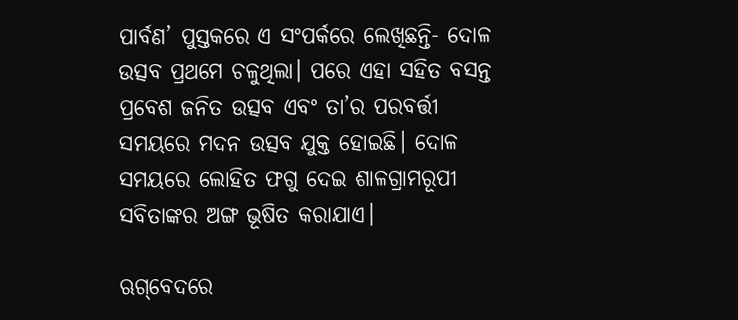ପାର୍ବଣ’ ପୁସ୍ତକରେ ଏ ସଂପର୍କରେ ଲେଖିଛନ୍ତି- ଦୋଳ ଉତ୍ସବ ପ୍ରଥମେ ଚଳୁଥିଲା। ପରେ ଏହା ସହିତ ବସନ୍ତ ପ୍ରବେଶ ଜନିତ ଉତ୍ସବ ଏବଂ ତା’ର ପରବର୍ତ୍ତୀ ସମୟରେ ମଦନ ଉତ୍ସବ ଯୁକ୍ତ ହୋଇଛି। ଦୋଳ ସମୟରେ ଲୋହିତ ଫଗୁ ଦେଇ ଶାଳଗ୍ରାମରୂପୀ ସବିତାଙ୍କର ଅଙ୍ଗ ଭୂଷିତ କରାଯାଏ।

ଋଗ୍‌ବେଦରେ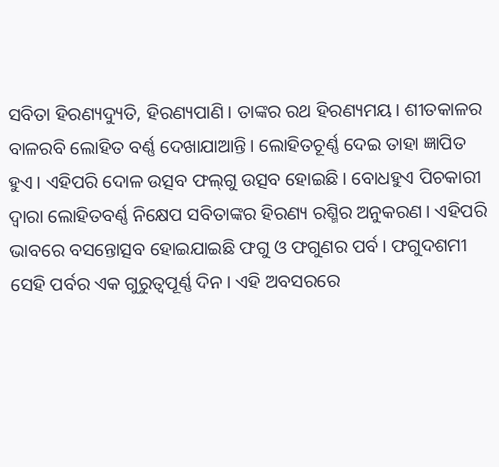ସବିତା ହିରଣ୍ୟଦ୍ୟୁତି, ହିରଣ୍ୟପାଣି। ତାଙ୍କର ରଥ ହିରଣ୍ୟମୟ। ଶୀତକାଳର ବାଳରବି ଲୋହିତ ବର୍ଣ୍ଣ ଦେଖାଯାଆନ୍ତି। ଲୋହିତଚୂର୍ଣ୍ଣ ଦେଇ ତାହା ଜ୍ଞାପିତ ହୁଏ। ଏହିପରି ଦୋଳ ଉତ୍ସବ ଫଲ୍‌ଗୁ ଉତ୍ସବ ହୋଇଛି। ବୋଧହୁଏ ପିଚକାରୀ ଦ୍ବାରା ଲୋହିତବର୍ଣ୍ଣ ନିକ୍ଷେପ ସବିତାଙ୍କର ହିରଣ୍ୟ ରଶ୍ମିର ଅନୁକରଣ। ଏହିପରି ଭାବରେ ବସନ୍ତୋତ୍ସବ ହୋଇଯାଇଛି ଫଗୁ ଓ ଫଗୁଣର ପର୍ବ। ଫଗୁଦଶମୀ ସେହି ପର୍ବର ଏକ ଗୁରୁତ୍ବପୂର୍ଣ୍ଣ ଦିନ। ଏହି ଅବସରରେ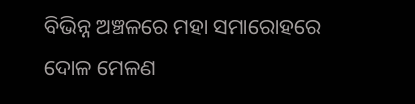ବିଭିନ୍ନ ଅଞ୍ଚଳରେ ମହା ସମାରୋହରେ ଦୋଳ ମେଳଣ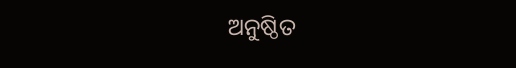ଅନୁଷ୍ଠିତ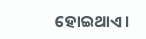ହୋଇଥାଏ।